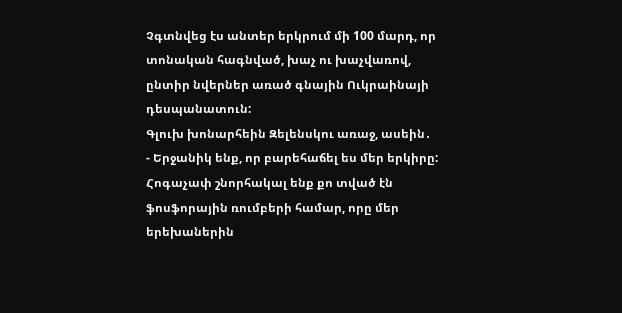Չգտնվեց էս անտեր երկրում մի 100 մարդ, որ տոնական հագնված, խաչ ու խաչվառով, ընտիր նվերներ առած գնային Ուկրաինայի դեսպանատուն:
Գլուխ խոնարհեին Զելենսկու առաջ, ասեին․
- Երջանիկ ենք, որ բարեհաճել ես մեր երկիրը:
Հոգաչափ շնորհակալ ենք քո տված էն ֆոսֆորային ռումբերի համար, որը մեր երեխաներին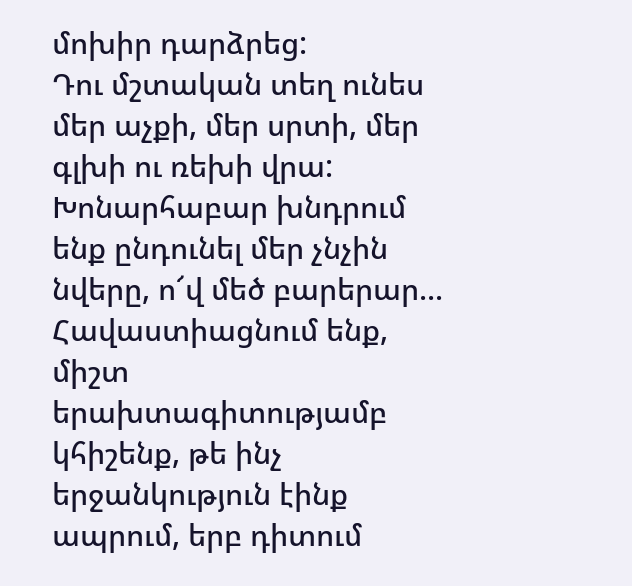մոխիր դարձրեց:
Դու մշտական տեղ ունես մեր աչքի, մեր սրտի, մեր գլխի ու ռեխի վրա:
Խոնարհաբար խնդրում ենք ընդունել մեր չնչին նվերը, ո՜վ մեծ բարերար...
Հավաստիացնում ենք, միշտ երախտագիտությամբ կհիշենք, թե ինչ երջանկություն էինք ապրում, երբ դիտում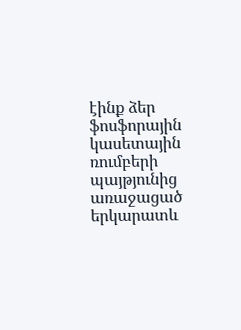էինք ձեր ֆոսֆորային կասետային ռումբերի պայթյունից առաջացած երկարատև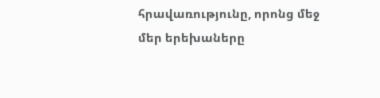հրավառությունը, որոնց մեջ մեր երեխաները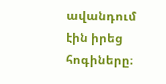ավանդում էին իրեց հոգիները։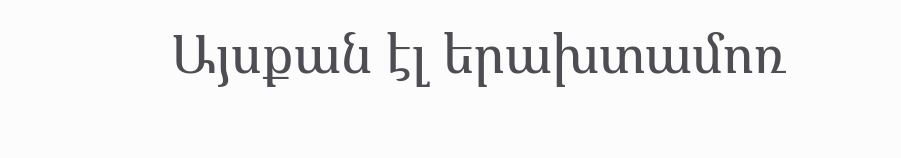Այսքան էլ երախտամոռ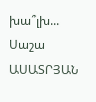խա՞լխ...
Սաշա ԱՍԱՏՐՅԱՆ